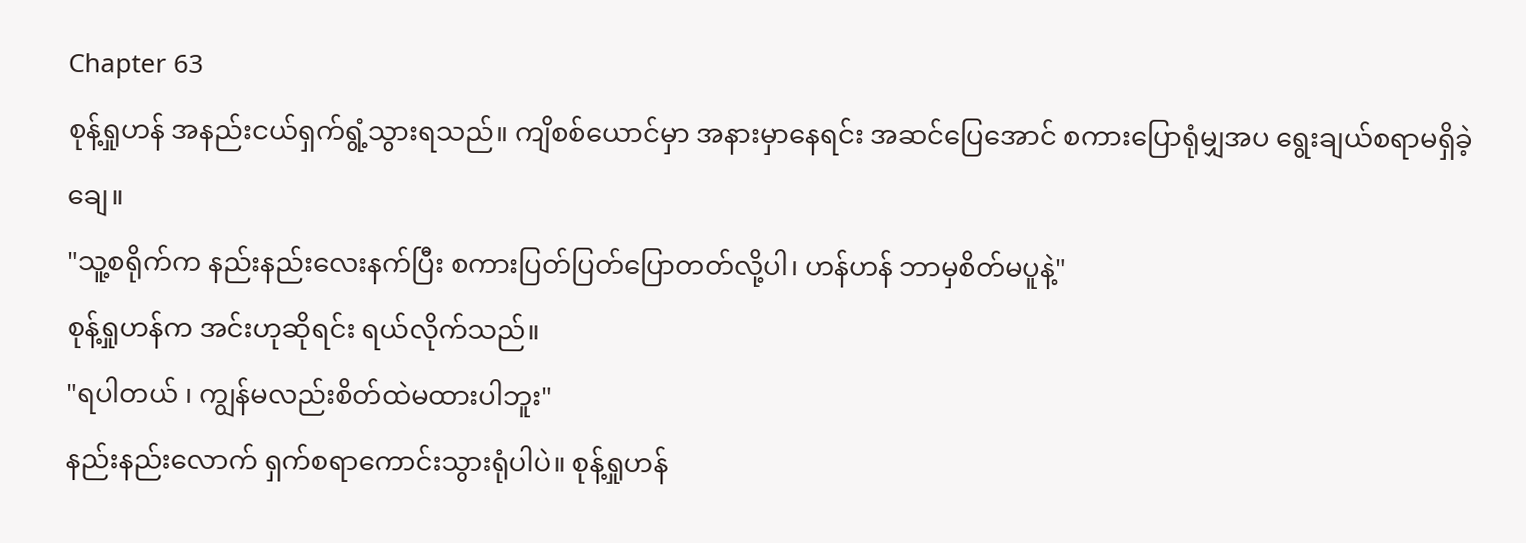Chapter 63
စုန့်ရှုဟန် အနည်းငယ်ရှက်ရွံ့သွားရသည်။ ကျိစစ်ယောင်မှာ အနားမှာနေရင်း အဆင်ပြေအောင် စကားပြောရုံမျှအပ ရွေးချယ်စရာမရှိခဲ့ချေ။
"သူ့စရိုက်က နည်းနည်းလေးနက်ပြီး စကားပြတ်ပြတ်ပြောတတ်လို့ပါ၊ ဟန်ဟန် ဘာမှစိတ်မပူနဲ့"
စုန့်ရှုဟန်က အင်းဟုဆိုရင်း ရယ်လိုက်သည်။
"ရပါတယ် ၊ ကျွန်မလည်းစိတ်ထဲမထားပါဘူး"
နည်းနည်းလောက် ရှက်စရာကောင်းသွားရုံပါပဲ။ စုန့်ရှုဟန်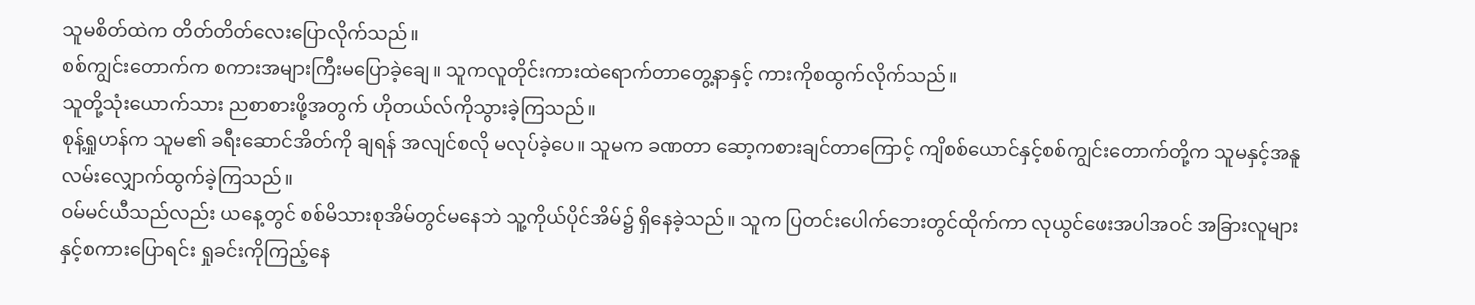သူမစိတ်ထဲက တိတ်တိတ်လေးပြောလိုက်သည်။
စစ်ကျွင်းတောက်က စကားအများကြီးမပြောခဲ့ချေ။ သူကလူတိုင်းကားထဲရောက်တာတွေ့နာနှင့် ကားကိုစထွက်လိုက်သည်။
သူတို့သုံးယောက်သား ညစာစားဖို့အတွက် ဟိုတယ်လ်ကိုသွားခဲ့ကြသည်။
စုန့်ရှုဟန်က သူမ၏ ခရီးဆောင်အိတ်ကို ချရန် အလျင်စလို မလုပ်ခဲ့ပေ။ သူမက ခဏတာ ဆော့ကစားချင်တာကြောင့် ကျိစစ်ယောင်နှင့်စစ်ကျွင်းတောက်တို့က သူမနှင့်အနူ လမ်းလျှောက်ထွက်ခဲ့ကြသည်။
ဝမ်မင်ယီသည်လည်း ယနေ့တွင် စစ်မိသားစုအိမ်တွင်မနေဘဲ သူ့ကိုယ်ပိုင်အိမ်၌ ရှိနေခဲ့သည်။ သူက ပြတင်းပေါက်ဘေးတွင်ထိုက်ကာ လုယွင်ဖေးအပါအဝင် အခြားလူများနှင့်စကားပြောရင်း ရှုခင်းကိုကြည့်နေ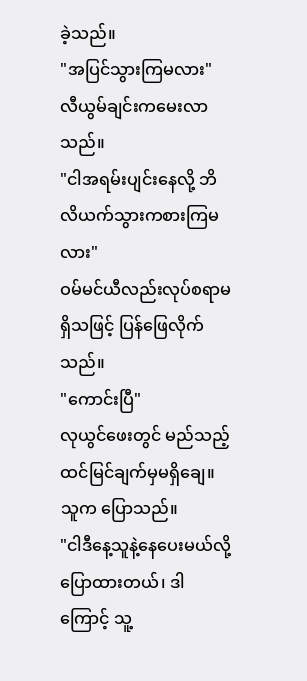ခဲ့သည်။
"အပြင်သွားကြမလား"
လီယွမ်ချင်းကမေးလာသည်။
"ငါအရမ်းပျင်းနေလို့ ဘိလိယက်သွားကစားကြမလား"
ဝမ်မင်ယီလည်းလုပ်စရာမရှိသဖြင့် ပြန်ဖြေလိုက်သည်။
"ကောင်းပြီ"
လုယွင်ဖေးတွင် မည်သည့်ထင်မြင်ချက်မှမရှိချေ။ သူက ပြောသည်။
"ငါဒီနေ့သူနဲ့နေပေးမယ်လို့ပြောထားတယ်၊ ဒါကြောင့် သူ့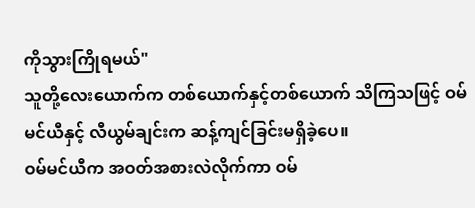ကိုသွားကြိုရမယ်"
သူတို့လေးယောက်က တစ်ယောက်နှင့်တစ်ယောက် သိကြသဖြင့် ဝမ်မင်ယီနှင့် လီယွမ်ချင်းက ဆန့်ကျင်ခြင်းမရှိခဲ့ပေ။
ဝမ်မင်ယီက အဝတ်အစားလဲလိုက်ကာ ဝမ်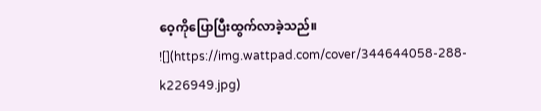ဝေ့ကိုပြောပြီးထွက်လာခဲ့သည်။
![](https://img.wattpad.com/cover/344644058-288-k226949.jpg)